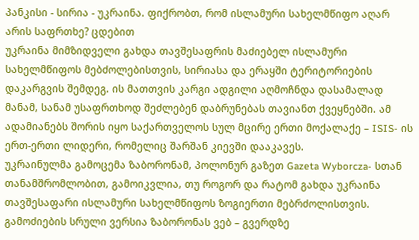პანკისი - სირია - უკრაინა. ფიქრობთ, რომ ისლამური სახელმწიფო აღარ არის საფრთხე? ცდებით
უკრაინა მიმზიდველი გახდა თავშესაფრის მაძიებელ ისლამური სახელმწიფოს მებძოლებისთვის, სირიასა და ერაყში ტერიტორიების დაკარგვის შემდეგ. ის მათთვის კარგი ადგილი აღმოჩნდა დასამალად მანამ, სანამ უსაფრთხოდ შეძლებენ დაბრუნებას თავიანთ ქვეყნებში. ამ ადამიანებს შორის იყო საქართველოს სულ მცირე ერთი მოქალაქე – ISIS- ის ერთ-ერთი ლიდერი, რომელიც შარშან კიევში დააკავეს.
უკრაინულმა გამოცემა ზაბორონამ, პოლონურ გაზეთ Gazeta Wyborcza- სთან თანამშრომლობით, გამოიკვლია, თუ როგორ და რატომ გახდა უკრაინა თავშესაფარი ისლამური სახელმწიფოს ზოგიერთი მებრძოლისთვის.
გამოძიების სრული ვერსია ზაბორონას ვებ – გვერდზე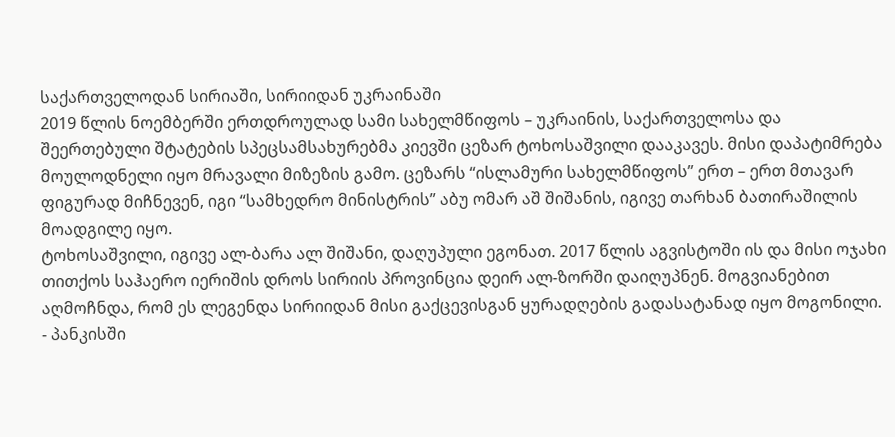საქართველოდან სირიაში, სირიიდან უკრაინაში
2019 წლის ნოემბერში ერთდროულად სამი სახელმწიფოს – უკრაინის, საქართველოსა და შეერთებული შტატების სპეცსამსახურებმა კიევში ცეზარ ტოხოსაშვილი დააკავეს. მისი დაპატიმრება მოულოდნელი იყო მრავალი მიზეზის გამო. ცეზარს “ისლამური სახელმწიფოს” ერთ – ერთ მთავარ ფიგურად მიჩნევენ, იგი “სამხედრო მინისტრის” აბუ ომარ აშ შიშანის, იგივე თარხან ბათირაშილის მოადგილე იყო.
ტოხოსაშვილი, იგივე ალ-ბარა ალ შიშანი, დაღუპული ეგონათ. 2017 წლის აგვისტოში ის და მისი ოჯახი თითქოს საჰაერო იერიშის დროს სირიის პროვინცია დეირ ალ-ზორში დაიღუპნენ. მოგვიანებით აღმოჩნდა, რომ ეს ლეგენდა სირიიდან მისი გაქცევისგან ყურადღების გადასატანად იყო მოგონილი.
- პანკისში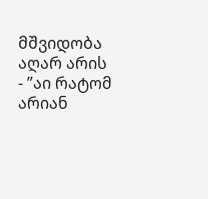მშვიდობა აღარ არის
- ”აი რატომ არიან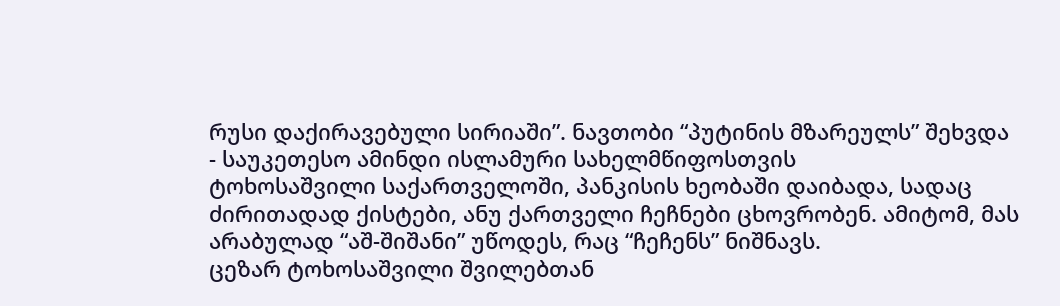რუსი დაქირავებული სირიაში”. ნავთობი “პუტინის მზარეულს” შეხვდა
- საუკეთესო ამინდი ისლამური სახელმწიფოსთვის
ტოხოსაშვილი საქართველოში, პანკისის ხეობაში დაიბადა, სადაც ძირითადად ქისტები, ანუ ქართველი ჩეჩნები ცხოვრობენ. ამიტომ, მას არაბულად “აშ-შიშანი” უწოდეს, რაც “ჩეჩენს” ნიშნავს.
ცეზარ ტოხოსაშვილი შვილებთან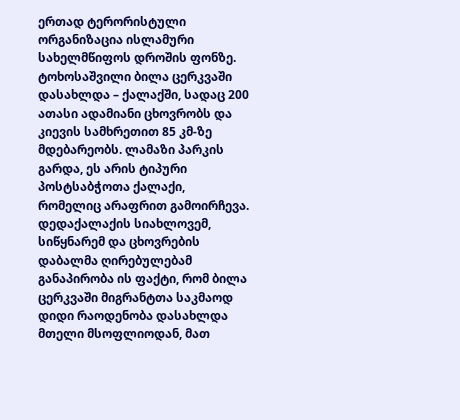ერთად ტერორისტული ორგანიზაცია ისლამური სახელმწიფოს დროშის ფონზე.
ტოხოსაშვილი ბილა ცერკვაში დასახლდა – ქალაქში, სადაც 200 ათასი ადამიანი ცხოვრობს და კიევის სამხრეთით 85 კმ-ზე მდებარეობს. ლამაზი პარკის გარდა, ეს არის ტიპური პოსტსაბჭოთა ქალაქი, რომელიც არაფრით გამოირჩევა.
დედაქალაქის სიახლოვემ, სიწყნარემ და ცხოვრების დაბალმა ღირებულებამ განაპირობა ის ფაქტი, რომ ბილა ცერკვაში მიგრანტთა საკმაოდ დიდი რაოდენობა დასახლდა მთელი მსოფლიოდან, მათ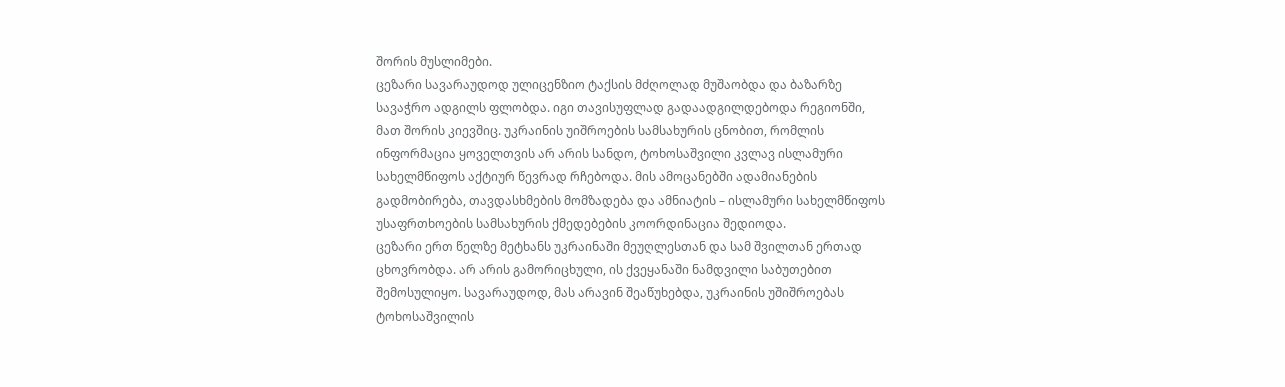შორის მუსლიმები.
ცეზარი სავარაუდოდ ულიცენზიო ტაქსის მძღოლად მუშაობდა და ბაზარზე სავაჭრო ადგილს ფლობდა. იგი თავისუფლად გადაადგილდებოდა რეგიონში, მათ შორის კიევშიც. უკრაინის უიშროების სამსახურის ცნობით, რომლის ინფორმაცია ყოველთვის არ არის სანდო, ტოხოსაშვილი კვლავ ისლამური სახელმწიფოს აქტიურ წევრად რჩებოდა. მის ამოცანებში ადამიანების გადმობირება, თავდასხმების მომზადება და ამნიატის – ისლამური სახელმწიფოს უსაფრთხოების სამსახურის ქმედებების კოორდინაცია შედიოდა.
ცეზარი ერთ წელზე მეტხანს უკრაინაში მეუღლესთან და სამ შვილთან ერთად ცხოვრობდა. არ არის გამორიცხული, ის ქვეყანაში ნამდვილი საბუთებით შემოსულიყო. სავარაუდოდ, მას არავინ შეაწუხებდა, უკრაინის უშიშროებას ტოხოსაშვილის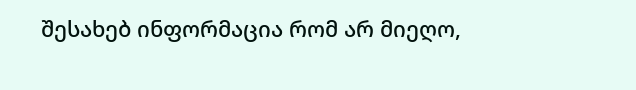შესახებ ინფორმაცია რომ არ მიეღო,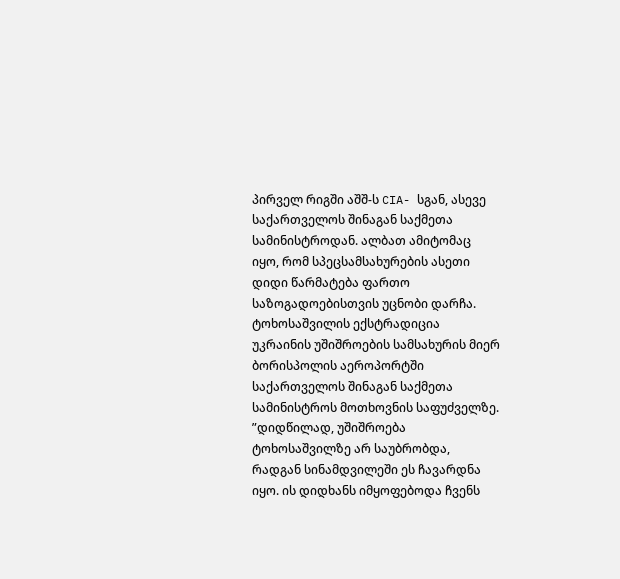პირველ რიგში აშშ-ს CIA- სგან, ასევე საქართველოს შინაგან საქმეთა სამინისტროდან. ალბათ ამიტომაც იყო, რომ სპეცსამსახურების ასეთი დიდი წარმატება ფართო საზოგადოებისთვის უცნობი დარჩა.
ტოხოსაშვილის ექსტრადიცია უკრაინის უშიშროების სამსახურის მიერ ბორისპოლის აეროპორტში საქართველოს შინაგან საქმეთა სამინისტროს მოთხოვნის საფუძველზე.
”დიდწილად, უშიშროება ტოხოსაშვილზე არ საუბრობდა, რადგან სინამდვილეში ეს ჩავარდნა იყო. ის დიდხანს იმყოფებოდა ჩვენს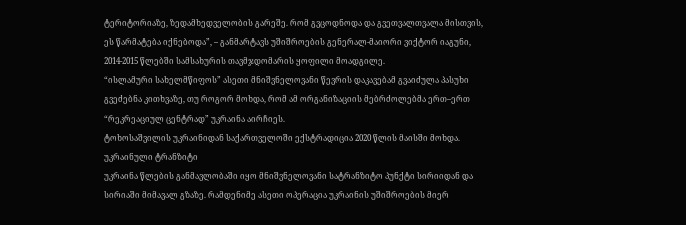ტერიტორიაზე, ზედამხედველობის გარეშე. რომ გვცოდნოდა და გვეთვალთვალა მისთვის, ეს წარმატება იქნებოდა”, – განმარტავს უშიშროების გენერალ-მაიორი ვიქტორ იაგუნი, 2014-2015 წლებში სამსახურის თავმჯდომარის ყოფილი მოადგილე.
“ისლამური სახელმწიფოს” ასეთი მნიშვნელოვანი წევრის დაკავებამ გვაიძულა პასუხი გვეძებნა კითხვაზე, თუ როგორ მოხდა, რომ ამ ორგანიზაციის მებრძოლებმა ერთ–ერთ “რეკრეაციულ ცენტრად” უკრაინა აირჩიეს.
ტოხოსაშვილის უკრაინიდან საქართველოში ექსტრადიცია 2020 წლის მაისში მოხდა.
უკრაინული ტრანზიტი
უკრაინა წლების განმავლობაში იყო მნიშვნელოვანი სატრანზიტო პუნქტი სირიიდან და სირიაში მიმავალ გზაზე. რამდენიმე ასეთი ოპერაცია უკრაინის უშიშროების მიერ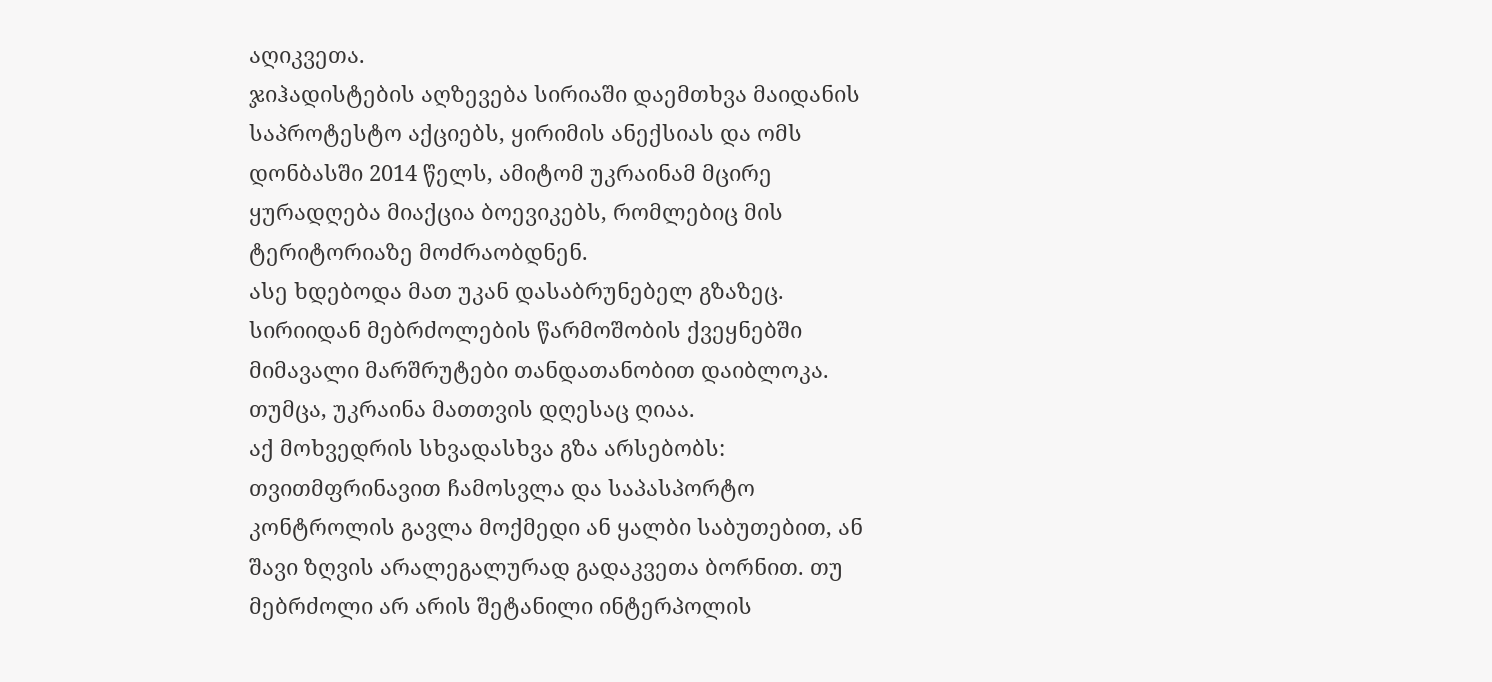აღიკვეთა.
ჯიჰადისტების აღზევება სირიაში დაემთხვა მაიდანის საპროტესტო აქციებს, ყირიმის ანექსიას და ომს დონბასში 2014 წელს, ამიტომ უკრაინამ მცირე ყურადღება მიაქცია ბოევიკებს, რომლებიც მის ტერიტორიაზე მოძრაობდნენ.
ასე ხდებოდა მათ უკან დასაბრუნებელ გზაზეც.
სირიიდან მებრძოლების წარმოშობის ქვეყნებში მიმავალი მარშრუტები თანდათანობით დაიბლოკა. თუმცა, უკრაინა მათთვის დღესაც ღიაა.
აქ მოხვედრის სხვადასხვა გზა არსებობს: თვითმფრინავით ჩამოსვლა და საპასპორტო კონტროლის გავლა მოქმედი ან ყალბი საბუთებით, ან შავი ზღვის არალეგალურად გადაკვეთა ბორნით. თუ მებრძოლი არ არის შეტანილი ინტერპოლის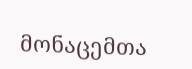მონაცემთა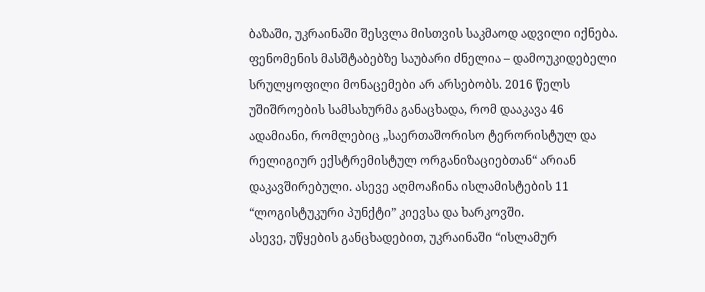ბაზაში, უკრაინაში შესვლა მისთვის საკმაოდ ადვილი იქნება.
ფენომენის მასშტაბებზე საუბარი ძნელია – დამოუკიდებელი სრულყოფილი მონაცემები არ არსებობს. 2016 წელს უშიშროების სამსახურმა განაცხადა, რომ დააკავა 46 ადამიანი, რომლებიც „საერთაშორისო ტერორისტულ და რელიგიურ ექსტრემისტულ ორგანიზაციებთან“ არიან დაკავშირებული. ასევე აღმოაჩინა ისლამისტების 11 “ლოგისტუკური პუნქტი” კიევსა და ხარკოვში.
ასევე, უწყების განცხადებით, უკრაინაში “ისლამურ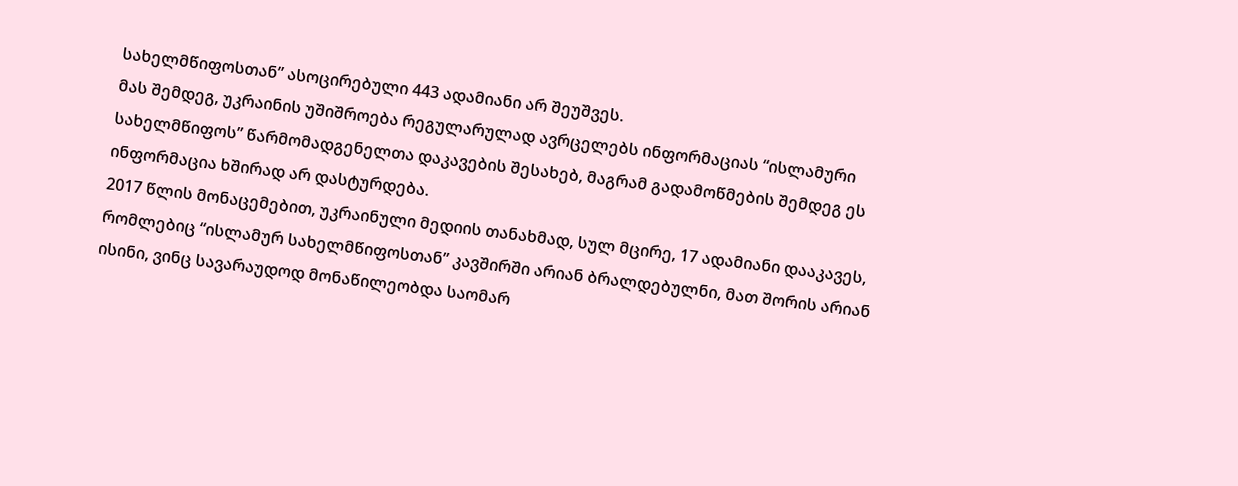სახელმწიფოსთან” ასოცირებული 443 ადამიანი არ შეუშვეს.
მას შემდეგ, უკრაინის უშიშროება რეგულარულად ავრცელებს ინფორმაციას “ისლამური სახელმწიფოს” წარმომადგენელთა დაკავების შესახებ, მაგრამ გადამოწმების შემდეგ ეს ინფორმაცია ხშირად არ დასტურდება.
2017 წლის მონაცემებით, უკრაინული მედიის თანახმად, სულ მცირე, 17 ადამიანი დააკავეს, რომლებიც “ისლამურ სახელმწიფოსთან” კავშირში არიან ბრალდებულნი, მათ შორის არიან ისინი, ვინც სავარაუდოდ მონაწილეობდა საომარ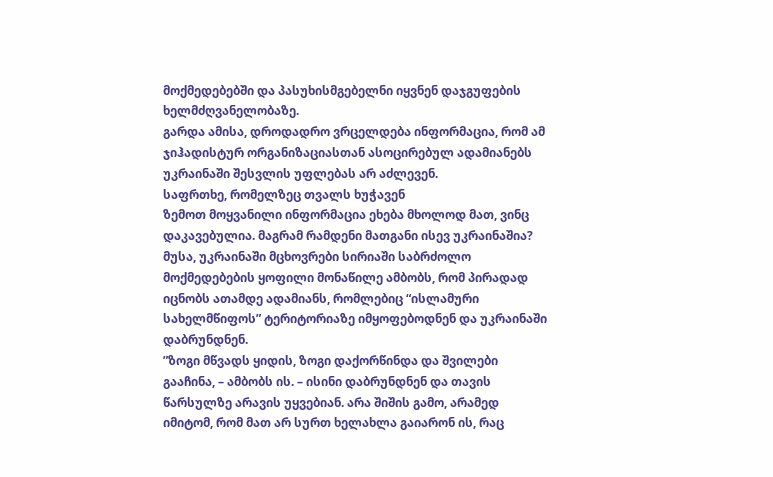მოქმედებებში და პასუხისმგებელნი იყვნენ დაჯგუფების ხელმძღვანელობაზე.
გარდა ამისა, დროდადრო ვრცელდება ინფორმაცია, რომ ამ ჯიჰადისტურ ორგანიზაციასთან ასოცირებულ ადამიანებს უკრაინაში შესვლის უფლებას არ აძლევენ.
საფრთხე, რომელზეც თვალს ხუჭავენ
ზემოთ მოყვანილი ინფორმაცია ეხება მხოლოდ მათ, ვინც დაკავებულია. მაგრამ რამდენი მათგანი ისევ უკრაინაშია?
მუსა, უკრაინაში მცხოვრები სირიაში საბრძოლო მოქმედებების ყოფილი მონაწილე ამბობს, რომ პირადად იცნობს ათამდე ადამიანს, რომლებიც “ისლამური სახელმწიფოს” ტერიტორიაზე იმყოფებოდნენ და უკრაინაში დაბრუნდნენ.
”ზოგი მწვადს ყიდის, ზოგი დაქორწინდა და შვილები გააჩინა, – ამბობს ის. – ისინი დაბრუნდნენ და თავის წარსულზე არავის უყვებიან. არა შიშის გამო, არამედ იმიტომ, რომ მათ არ სურთ ხელახლა გაიარონ ის, რაც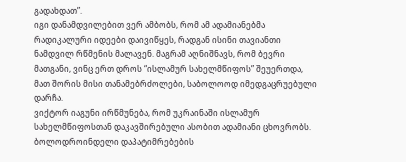გადახდათ”.
იგი დანამდვილებით ვერ ამბობს, რომ ამ ადამიანებმა რადიკალური იდეები დაივიწყეს, რადგან ისინი თავიანთი ნამდვილ რწმენის მალავენ. მაგრამ აღნიშნავს, რომ ბევრი მათგანი, ვინც ერთ დროს “ისლამურ სახელმწიფოს” შეუერთდა, მათ შორის მისი თანამებრძოლები, საბოლოოდ იმედგაცრუებული დარჩა.
ვიქტორ იაგუნი ირწმუნება, რომ უკრაინაში ისლამურ სახელმწიფოსთან დაკავშირებული ასობით ადამიანი ცხოვრობს. ბოლოდროინდელი დაპატიმრებების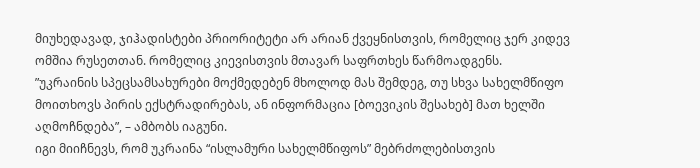მიუხედავად, ჯიჰადისტები პრიორიტეტი არ არიან ქვეყნისთვის, რომელიც ჯერ კიდევ ომშია რუსეთთან. რომელიც კიევისთვის მთავარ საფრთხეს წარმოადგენს.
”უკრაინის სპეცსამსახურები მოქმედებენ მხოლოდ მას შემდეგ, თუ სხვა სახელმწიფო მოითხოვს პირის ექსტრადირებას, ან ინფორმაცია [ბოევიკის შესახებ] მათ ხელში აღმოჩნდება”, – ამბობს იაგუნი.
იგი მიიჩნევს, რომ უკრაინა “ისლამური სახელმწიფოს” მებრძოლებისთვის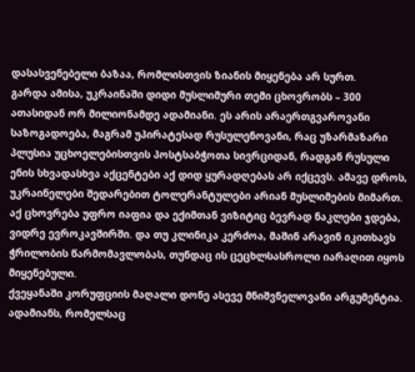დასასვენებელი ბაზაა, რომლისთვის ზიანის მიყენება არ სურთ.
გარდა ამისა, უკრაინაში დიდი მუსლიმური თემი ცხოვრობს – 300 ათასიდან ორ მილიონამდე ადამიანი. ეს არის არაერთგვაროვანი საზოგადოება, მაგრამ უპირატესად რუსულენოვანი, რაც უზარმაზარი პლუსია უცხოელებისთვის პოსტსაბჭოთა სივრციდან, რადგან რუსული ენის სხვადასხვა აქცენტები აქ დიდ ყურადღებას არ იქცევს. ამავე დროს, უკრაინელები შედარებით ტოლერანტულები არიან მუსლიმების მიმართ.
აქ ცხოვრება უფრო იაფია და ექიმთან ვიზიტიც ბევრად ნაკლები ჯდება, ვიდრე ევროკავშირში. და თუ კლინიკა კერძოა, მაშინ არავინ იკითხავს ჭრილობის წარმომავლობას, თუნდაც ის ცეცხლსასროლი იარაღით იყოს მიყენებული.
ქვეყანაში კორუფციის მაღალი დონე ასევე მნიშვნელოვანი არგუმენტია. ადამიანს, რომელსაც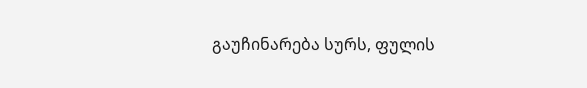გაუჩინარება სურს, ფულის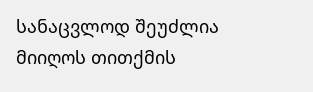სანაცვლოდ შეუძლია მიიღოს თითქმის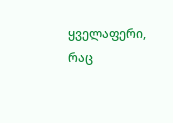ყველაფერი, რაც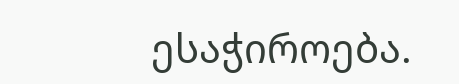ესაჭიროება.